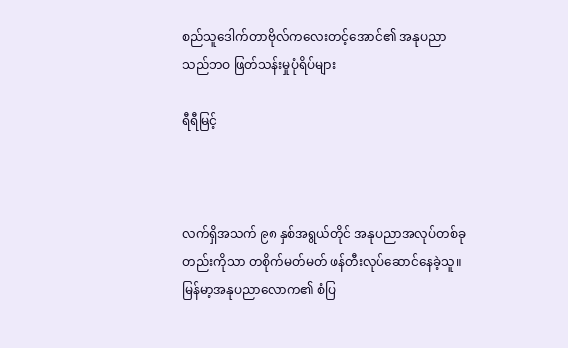စည်သူဒေါက်တာဗိုလ်ကလေးတင့်အောင်၏ အနုပညာသည်ဘဝ ဖြတ်သန်းမှုပုံရိပ်များ

ရီရီမြင့်



လက်ရှိအသက် ၉၈ နှစ်အရွယ်တိုင် အနုပညာအလုပ်တစ်ခု တည်းကိုသာ တစိုက်မတ်မတ် ဖန်တီးလုပ်ဆောင်နေခဲ့သူ။ မြန်မာ့အနုပညာလောက၏ စံပြ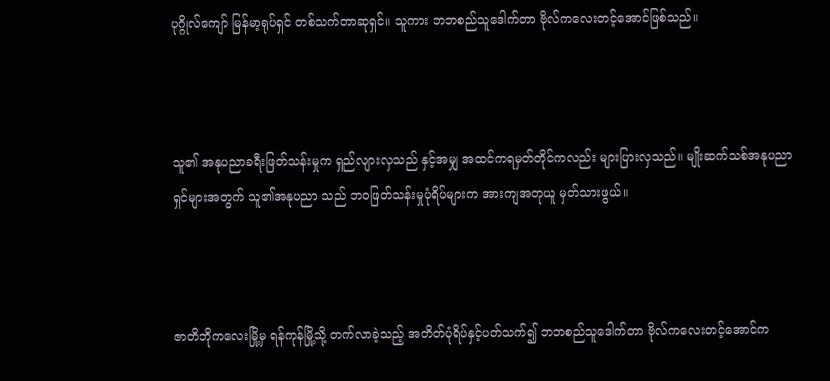ပုဂ္ဂိုလ်ကျော် မြန်မာ့ရုပ်ရှင် တစ်သက်တာဆုရှင်။ သူကား ဘဘစည်သူဒေါက်တာ ဗိုလ်ကလေးတင့်အောင်ဖြစ်သည်။



သူ၏ အနုပညာခရီးဖြတ်သန်းမှုက ရှည်လျားလှသည် နှင့်အမျှ အထင်ကရမှတ်တိုင်ကလည်း များပြားလှသည်။ မျိုးဆက်သစ်အနုပညာရှင်များအတွက် သူ၏အနုပညာ သည် ဘဝဖြတ်သန်းမှုပုံရိပ်များက အားကျအတုယူ မှတ်သားဖွယ်။



ဇာတိဘိုကလေးမြို့မှ ရန်ကုန်မြို့သို့ တက်လာခဲ့သည့် အတိတ်ပုံရိပ်နှင့်ပတ်သက်၍ ဘဘစည်သူဒေါက်တာ ဗိုလ်ကလေးတင့်အောင်က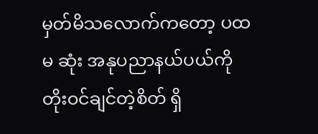မှတ်မိသလောက်ကတော့ ပထမ ဆုံး အနုပညာနယ်ပယ်ကို တိုးဝင်ချင်တဲ့စိတ် ရှိ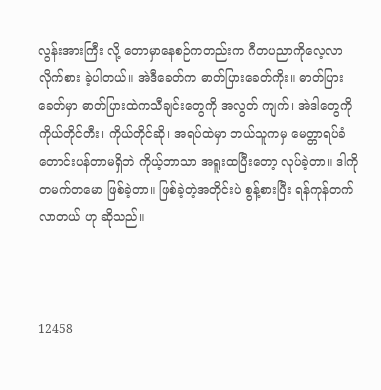လွန်းအားကြီး လို့ တောမှာနေစဉ်ကတည်းက ဂီတပညာကိုလေ့လာ လိုက်စား ခဲ့ပါတယ်။ အဲဒီခေတ်က ဓာတ်ပြားခေတ်ကိုး။ ဓာတ်ပြား ခေတ်မှာ ဓာတ်ပြားထဲကသီချင်းတွေကို အလွတ် ကျက်၊ အဲဒါတွေကို ကိုယ်တိုင်တီး၊ ကိုယ်တိုင်ဆို၊ အရပ်ထဲမှာ ဘယ်သူကမှ မေတ္တာရပ်ခံတောင်းပန်တာမရှိဘဲ ကိုယ့်ဘာသာ အရူးထပြီးတော့ လုပ်ခဲ့တာ။ ဒါကိုတမက်တမော ဖြစ်ခဲ့တာ။ ဖြစ်ခဲ့တဲ့အတိုင်းပဲ စွန့်စားပြီး ရန်ကုန်တက်လာတယ် ဟု ဆိုသည်။



12458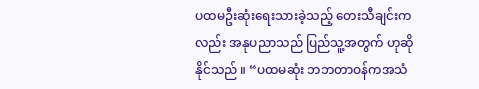ပထမဦးဆုံးရေးသားခဲ့သည့် တေးသီချင်းကလည်း အနုပညာသည် ပြည်သူ့အတွက် ဟုဆိုနိုင်သည် ။ “ပထမဆုံး ဘဘတာဝန်ကအသံ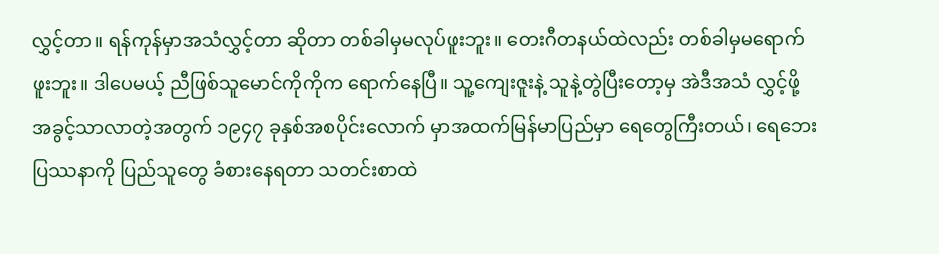လွှင့်တာ။ ရန်ကုန်မှာအသံလွှင့်တာ ဆိုတာ တစ်ခါမှမလုပ်ဖူးဘူး။ တေးဂီတနယ်ထဲလည်း တစ်ခါမှမရောက်ဖူးဘူး။ ဒါပေမယ့် ညီဖြစ်သူမောင်ကိုကိုက ရောက်နေပြီ။ သူ့ကျေးဇူးနဲ့ သူနဲ့တွဲပြီးတော့မှ အဲဒီအသံ လွှင့်ဖို့ အခွင့်သာလာတဲ့အတွက် ၁၉၄၇ ခုနှစ်အစပိုင်းလောက် မှာအထက်မြန်မာပြည်မှာ ရေတွေကြီးတယ်၊ ရေဘေး ပြဿနာကို ပြည်သူတွေ ခံစားနေရတာ သတင်းစာထဲ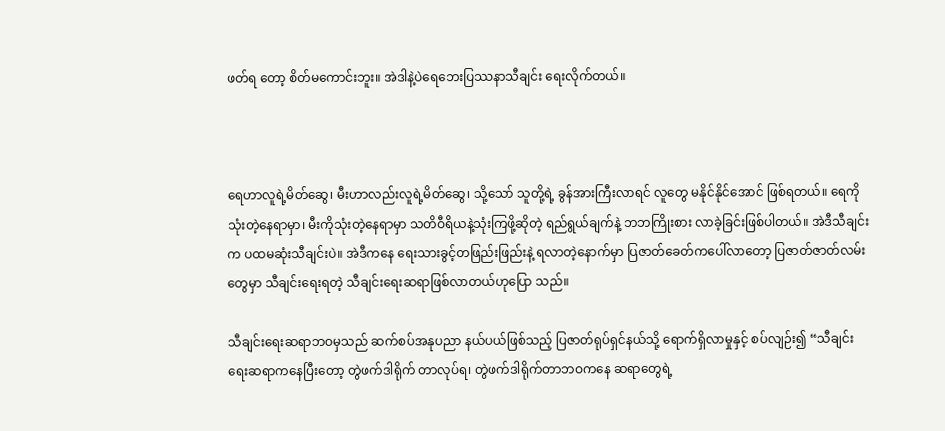ဖတ်ရ တော့ စိတ်မကောင်းဘူး။ အဲဒါနဲ့ပဲရေဘေးပြဿနာသီချင်း ရေးလိုက်တယ်။



ရေဟာလူရဲ့မိတ်ဆွေ၊ မီးဟာလည်းလူရဲ့မိတ်ဆွေ၊ သို့သော် သူတို့ရဲ့ ခွန်အားကြီးလာရင် လူတွေ မနိုင်နိုင်အောင် ဖြစ်ရတယ်။ ရေကိုသုံးတဲ့နေရာမှာ၊ မီးကိုသုံးတဲ့နေရာမှာ သတိဝီရိယနဲ့သုံးကြဖို့ဆိုတဲ့ ရည်ရွယ်ချက်နဲ့ ဘဘကြိုးစား လာခဲ့ခြင်းဖြစ်ပါတယ်။ အဲဒီသီချင်းက ပထမဆုံးသီချင်းပဲ။ အဲဒီကနေ ရေးသားခွင့်တဖြည်းဖြည်းနဲ့ ရလာတဲ့နောက်မှာ ပြဇာတ်ခေတ်ကပေါ်လာတော့ ပြဇာတ်ဇာတ်လမ်းတွေမှာ သီချင်းရေးရတဲ့ သီချင်းရေးဆရာဖြစ်လာတယ်ဟုပြော သည်။

သီချင်းရေးဆရာဘဝမှသည် ဆက်စပ်အနုပညာ နယ်ပယ်ဖြစ်သည့် ပြဇာတ်ရုပ်ရှင်နယ်သို့ ရောက်ရှိလာမှုနှင့် စပ်လျဉ်း၍ “သီချင်းရေးဆရာကနေပြီးတော့ တွဲဖက်ဒါရိုက် တာလုပ်ရ၊ တွဲဖက်ဒါရိုက်တာဘဝကနေ ဆရာတွေရဲ့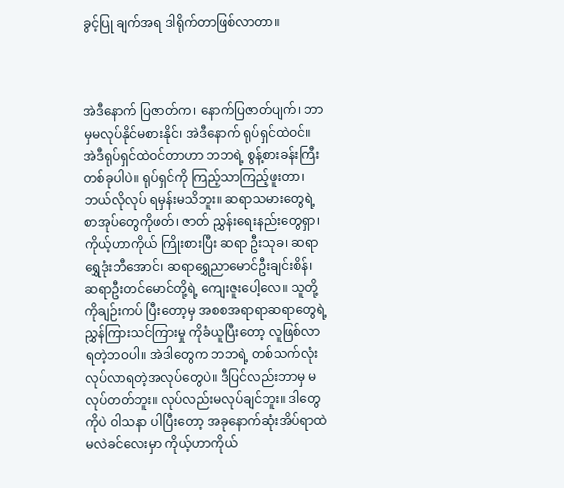ခွင့်ပြု ချက်အရ ဒါရိုက်တာဖြစ်လာတာ။



အဲဒီနောက် ပြဇာတ်က၊ နောက်ပြဇာတ်ပျက်၊ ဘာမှမလုပ်နိုင်မစားနိုင်၊ အဲဒီနောက် ရုပ်ရှင်ထဲဝင်။ အဲဒီရုပ်ရှင်ထဲဝင်တာဟာ ဘဘရဲ့ စွန့်စားခန်းကြီးတစ်ခုပါပဲ။ ရုပ်ရှင်ကို ကြည့်သာကြည့်ဖူးတာ၊ ဘယ်လိုလုပ် ရမှန်းမသိဘူး။ ဆရာသမားတွေရဲ့ စာအုပ်တွေကိုဖတ်၊ ဇာတ် ညွှန်းရေးနည်းတွေရှာ၊ ကိုယ့်ဟာကိုယ် ကြိုးစားပြီး ဆရာ ဦးသုခ၊ ဆရာရွှေဒုံးဘီအောင်၊ ဆရာရွှေညာမောင်ဦးချင်းစိန်၊ ဆရာဦးတင်မောင်တို့ရဲ့ ကျေးဇူးပေါ့လေ။ သူတို့ကိုချဉ်းကပ် ပြီးတော့မှ အစစအရာရာဆရာတွေရဲ့ ညွှန်ကြားသင်ကြားမှု ကိုခံယူပြီးတော့ လူဖြစ်လာရတဲ့ဘဝပါ။ အဲဒါတွေက ဘဘရဲ့ တစ်သက်လုံးလုပ်လာရတဲ့အလုပ်တွေပဲ။ ဒီပြင်လည်းဘာမှ မလုပ်တတ်ဘူး။ လုပ်လည်းမလုပ်ချင်ဘူး။ ဒါတွေကိုပဲ ဝါသနာ ပါပြီးတော့ အခုနောက်ဆုံးအိပ်ရာထဲမလဲခင်လေးမှာ ကိုယ့်ဟာကိုယ်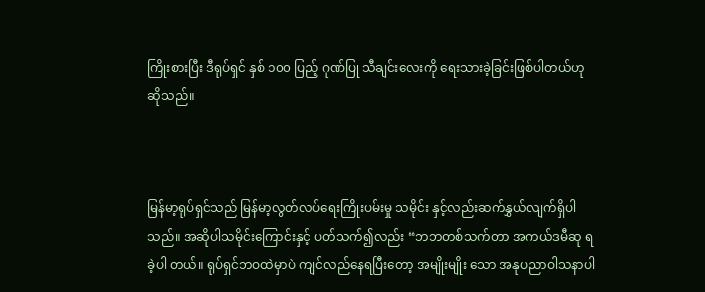ကြိုးစားပြီး ဒီရုပ်ရှင် နှစ် ၁၀၀ ပြည့် ဂုဏ်ပြု သီချင်းလေးကို ရေးသားခဲ့ခြင်းဖြစ်ပါတယ်ဟုဆိုသည်။



မြန်မာ့ရုပ်ရှင်သည် မြန်မာ့လွတ်လပ်ရေးကြိုးပမ်းမှု သမိုင်း နှင့်လည်းဆက်နွှယ်လျက်ရှိပါသည်။ အဆိုပါသမိုင်းကြောင်းနှင့် ပတ်သက်၍လည်း “ဘဘတစ်သက်တာ အကယ်ဒမီဆု ရခဲ့ပါ တယ်။ ရုပ်ရှင်ဘဝထဲမှာပဲ ကျင်လည်နေရပြီးတော့ အမျိုးမျိုး သော အနုပညာဝါသနာပါ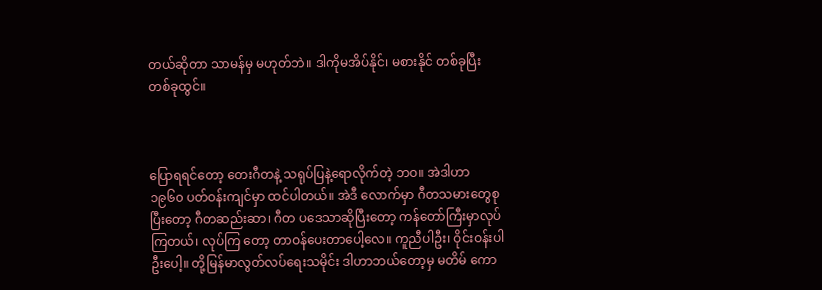တယ်ဆိုတာ သာမန်မှ မဟုတ်ဘဲ။ ဒါကိုမအိပ်နိုင်၊ မစားနိုင် တစ်ခုပြီး တစ်ခုထွင်။



ပြောရရင်တော့ တေးဂီတနဲ့ သရုပ်ပြနဲ့ရောလိုက်တဲ့ ဘဝ။ အဲဒါဟာ ၁၉၆၀ ပတ်ဝန်းကျင်မှာ ထင်ပါတယ်။ အဲဒီ လောက်မှာ ဂီတသမားတွေစုပြီးတော့ ဂီတဆည်းဆာ၊ ဂီတ ပဒေသာဆိုပြီးတော့ ကန်တော်ကြီးမှာလုပ်ကြတယ်၊ လုပ်ကြ တော့ တာဝန်ပေးတာပေါ့လေ။ ကူညီပါဦး၊ ဝိုင်းဝန်းပါဦးပေါ့။ တို့မြန်မာလွတ်လပ်ရေးသမိုင်း ဒါဟာဘယ်တော့မှ မတိမ် ကော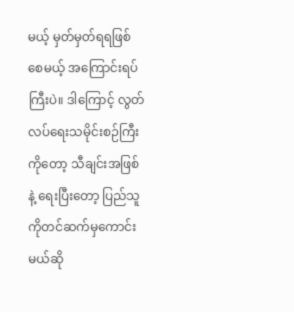မယ့် မှတ်မှတ်ရရဖြစ်စေမယ့် အကြောင်းရပ်ကြီးပဲ။ ဒါကြောင့် လွတ်လပ်ရေးသမိုင်းစဉ်ကြီးကိုတော့ သီချင်းအဖြစ်နဲ့ ရေးပြီးတော့ ပြည်သူကိုတင်ဆက်မှကောင်းမယ်ဆို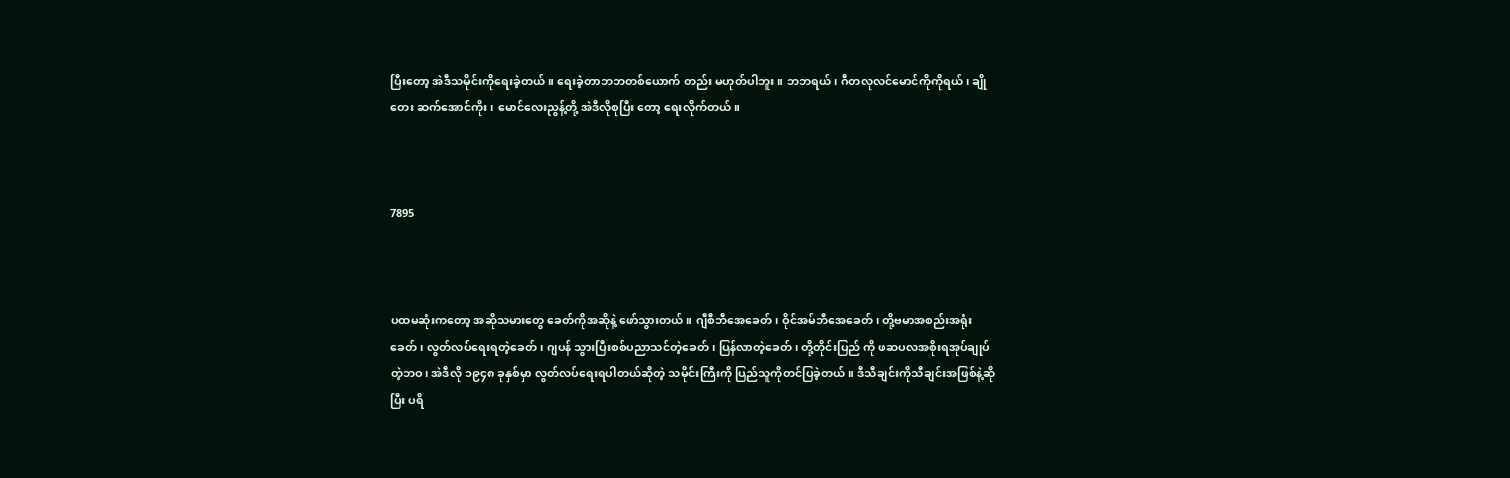ပြီးတော့ အဲဒီသမိုင်းကိုရေးခဲ့တယ်။ ရေးခဲ့တာဘဘတစ်ယောက် တည်း မဟုတ်ပါဘူး။ ဘဘရယ်၊ ဂီတလုလင်မောင်ကိုကိုရယ်၊ ချိုတေး ဆက်အောင်ကိုး၊ မောင်လေးညွန့်တို့ အဲဒီလိုစုပြီး တော့ ရေးလိုက်တယ်။



7895



ပထမဆုံးကတော့ အဆိုသမားတွေ ခေတ်ကိုအဆိုနဲ့ ဖော်သွားတယ်။ ဂျီစီဘီအေခေတ်၊ ဝိုင်အမ်ဘီအေခေတ်၊ တို့ဗမာအစည်းအရုံးခေတ်၊ လွတ်လပ်ရေးရတဲ့ခေတ်၊ ဂျပန် သွားပြီးစစ်ပညာသင်တဲ့ခေတ်၊ ပြန်လာတဲ့ခေတ်၊ တို့တိုင်းပြည် ကို ဖဆပလအစိုးရအုပ်ချုပ်တဲ့ဘဝ၊ အဲဒီလို ၁၉၄၈ ခုနှစ်မှာ လွတ်လပ်ရေးရပါတယ်ဆိုတဲ့ သမိုင်းကြီးကို ပြည်သူကိုတင်ပြခဲ့တယ်။ ဒီသီချင်းကိုသီချင်းအဖြစ်နဲ့ဆိုပြီး ပရိ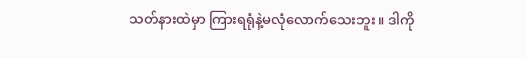သတ်နားထဲမှာ ကြားရရုံနဲ့မလုံလောက်သေးဘူး။ ဒါကို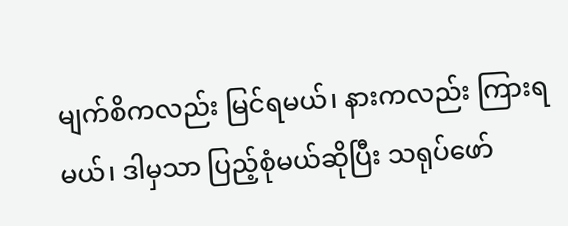မျက်စိကလည်း မြင်ရမယ်၊ နားကလည်း ကြားရမယ်၊ ဒါမှသာ ပြည့်စုံမယ်ဆိုပြီး သရုပ်ဖော်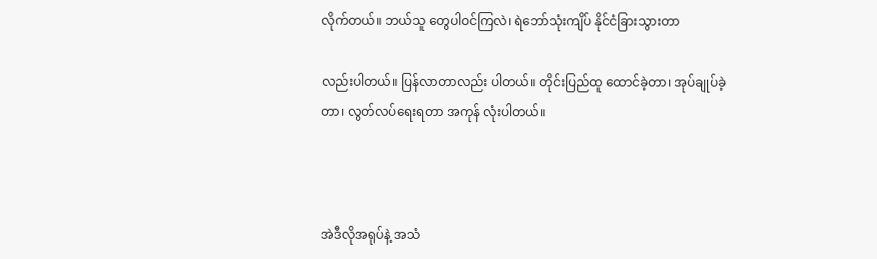လိုက်တယ်။ ဘယ်သူ တွေပါဝင်ကြလဲ၊ ရဲဘော်သုံးကျိပ် နိုင်ငံခြားသွားတာ

လည်းပါတယ်။ ပြန်လာတာလည်း ပါတယ်။ တိုင်းပြည်ထူ ထောင်ခဲ့တာ၊ အုပ်ချုပ်ခဲ့တာ၊ လွတ်လပ်ရေးရတာ အကုန် လုံးပါတယ်။



အဲဒီလိုအရုပ်နဲ့ အသံ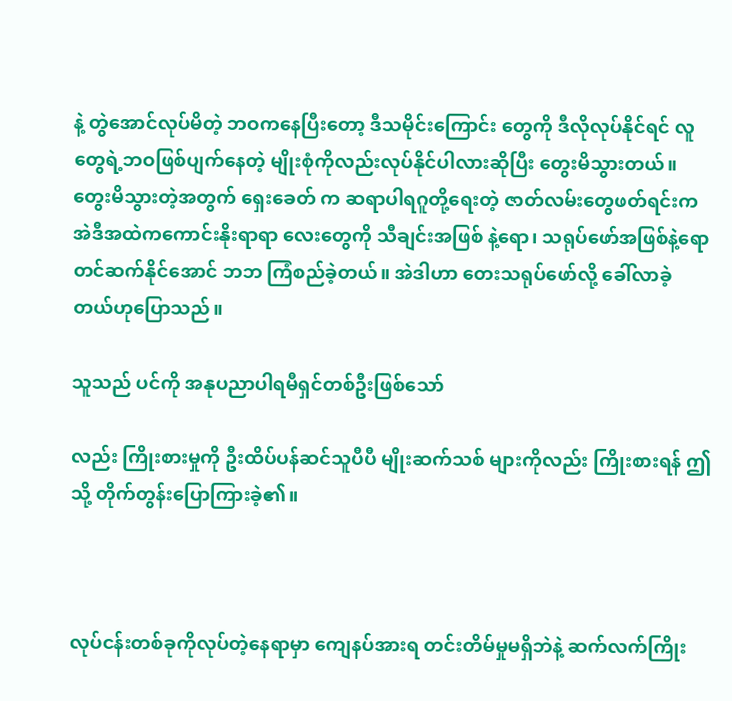နဲ့ တွဲအောင်လုပ်မိတဲ့ ဘဝကနေပြီးတော့ ဒီသမိုင်းကြောင်း တွေကို ဒီလိုလုပ်နိုင်ရင် လူတွေရဲ့ဘဝဖြစ်ပျက်နေတဲ့ မျိုးစုံကိုလည်းလုပ်နိုင်ပါလားဆိုပြီး တွေးမိသွားတယ်။ တွေးမိသွားတဲ့အတွက် ရှေးခေတ် က ဆရာပါရဂူတို့ရေးတဲ့ ဇာတ်လမ်းတွေဖတ်ရင်းက အဲဒီအထဲကကောင်းနိုးရာရာ လေးတွေကို သီချင်းအဖြစ် နဲ့ရော၊ သရုပ်ဖော်အဖြစ်နဲ့ရော တင်ဆက်နိုင်အောင် ဘဘ ကြံစည်ခဲ့တယ်။ အဲဒါဟာ တေးသရုပ်ဖော်လို့ ခေါ်လာခဲ့ တယ်ဟုပြောသည်။

သူသည် ပင်ကို အနုပညာပါရမီရှင်တစ်ဦးဖြစ်သော်

လည်း ကြိုးစားမှုကို ဦးထိပ်ပန်ဆင်သူပီပီ မျိုးဆက်သစ် များကိုလည်း ကြိုးစားရန် ဤသို့ တိုက်တွန်းပြောကြားခဲ့၏။



လုပ်ငန်းတစ်ခုကိုလုပ်တဲ့နေရာမှာ ကျေနပ်အားရ တင်းတိမ်မှုမရှိဘဲနဲ့ ဆက်လက်ကြိုး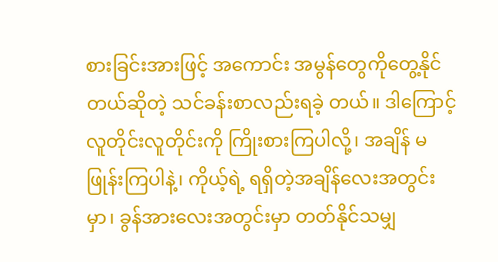စားခြင်းအားဖြင့် အကောင်း အမွန်တွေကိုတွေ့နိုင်တယ်ဆိုတဲ့ သင်ခန်းစာလည်းရခဲ့ တယ်။ ဒါကြောင့် လူတိုင်းလူတိုင်းကို ကြိုးစားကြပါလို့၊ အချိန် မဖြုန်းကြပါနဲ့၊ ကိုယ့်ရဲ့ ရရှိတဲ့အချိန်လေးအတွင်းမှာ၊ ခွန်အားလေးအတွင်းမှာ တတ်နိုင်သမျှ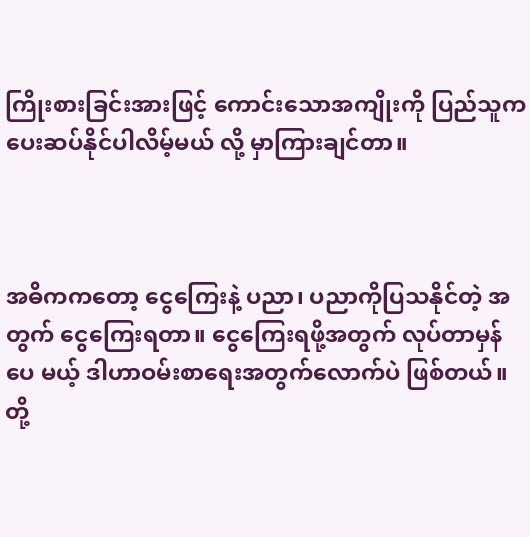ကြိုးစားခြင်းအားဖြင့် ကောင်းသောအကျိုးကို ပြည်သူကပေးဆပ်နိုင်ပါလိမ့်မယ် လို့ မှာကြားချင်တာ။



အဓိကကတော့ ငွေကြေးနဲ့ ပညာ၊ ပညာကိုပြသနိုင်တဲ့ အတွက် ငွေကြေးရတာ။ ငွေကြေးရဖို့အတွက် လုပ်တာမှန်ပေ မယ့် ဒါဟာဝမ်းစာရေးအတွက်လောက်ပဲ ဖြစ်တယ်။ တို့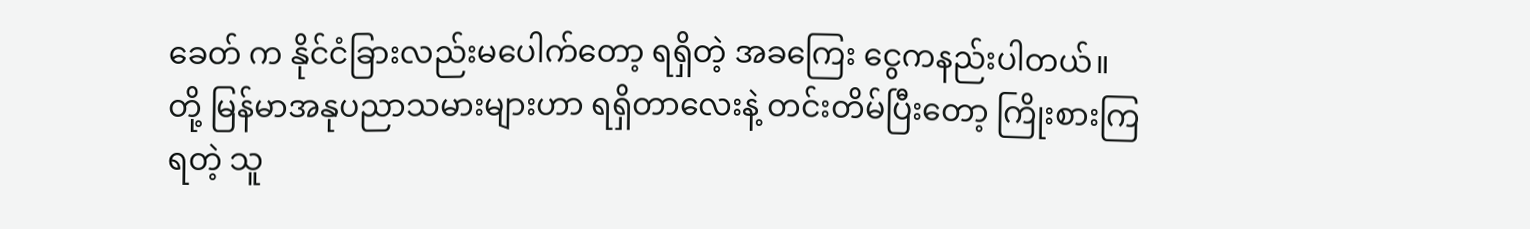ခေတ် က နိုင်ငံခြားလည်းမပေါက်တော့ ရရှိတဲ့ အခကြေး ငွေကနည်းပါတယ်။ တို့ မြန်မာအနုပညာသမားများဟာ ရရှိတာလေးနဲ့ တင်းတိမ်ပြီးတော့ ကြိုးစားကြရတဲ့ သူ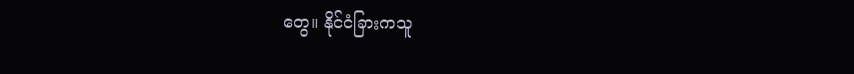တွေ။ နိုင်ငံခြားကသူ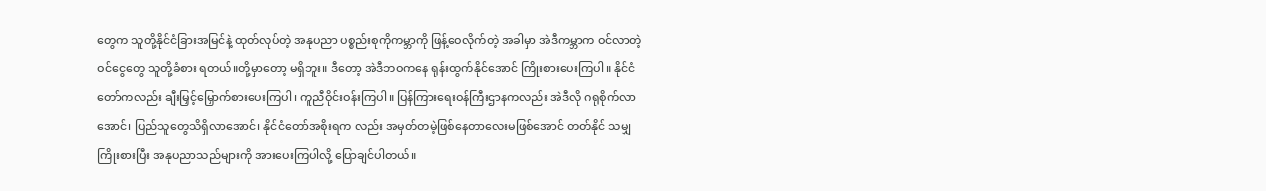တွေက သူတို့နိုင်ငံခြားအမြင်နဲ့ ထုတ်လုပ်တဲ့ အနုပညာ ပစ္စည်းစုကိုကမ္ဘာကို ဖြန့်ဝေလိုက်တဲ့ အခါမှာ အဲဒီကမ္ဘာက ဝင်လာတဲ့ ဝင်ငွေတွေ သူတို့ခံစား ရတယ်။တို့မှာတော့ မရှိဘူး။ ဒီတော့ အဲဒီဘဝကနေ ရုန်းထွက်နိုင်အောင် ကြိုးစားပေးကြပါ။ နိုင်ငံတော်ကလည်း ချီးမြှင့်မြှောက်စားပေးကြပါ၊ ကူညီဝိုင်းဝန်းကြပါ။ ပြန်ကြားရေးဝန်ကြီးဌာနကလည်း အဲဒီလို ဂရုစိုက်လာ အောင်၊ ပြည်သူတွေသိရှိလာအောင်၊ နိုင်ငံတော်အစိုးရက လည်း အမှတ်တမဲ့ဖြစ်နေတာလေးမဖြစ်အောင် တတ်နိုင် သမျှ ကြိုးစားပြီး အနုပညာသည်များကို အားပေးကြပါလို့ ပြောချင်ပါတယ်။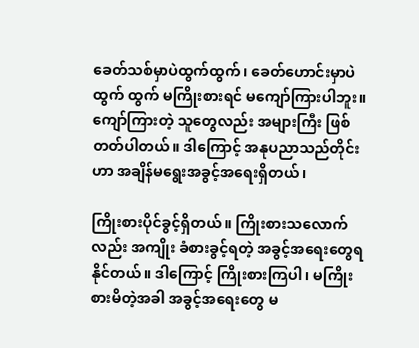ခေတ်သစ်မှာပဲထွက်ထွက်၊ ခေတ်ဟောင်းမှာပဲထွက် ထွက် မကြိုးစားရင် မကျော်ကြားပါဘူး။ ကျော်ကြားတဲ့ သူတွေလည်း အများကြီး ဖြစ်တတ်ပါတယ်။ ဒါကြောင့် အနုပညာသည်တိုင်းဟာ အချိန်မရွေးအခွင့်အရေးရှိတယ်၊

ကြိုးစားပိုင်ခွင့်ရှိတယ်။ ကြိုးစားသလောက်လည်း အကျိုး ခံစားခွင့်ရတဲ့ အခွင့်အရေးတွေရနိုင်တယ်။ ဒါကြောင့် ကြိုးစားကြပါ၊ မကြိုးစားမိတဲ့အခါ အခွင့်အရေးတွေ မ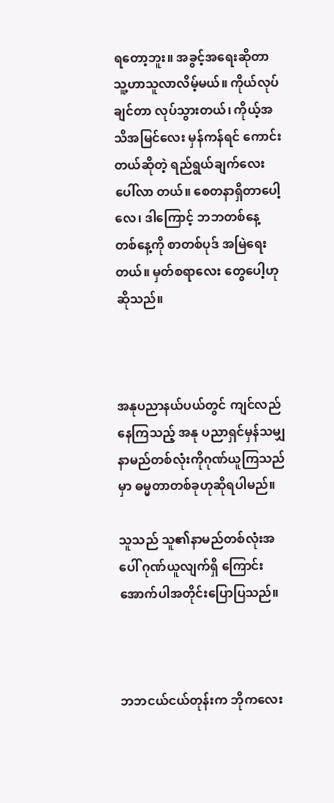ရတော့ဘူး။ အခွင့်အရေးဆိုတာ သူ့ဟာသူလာလိမ့်မယ်။ ကိုယ်လုပ်ချင်တာ လုပ်သွားတယ်၊ ကိုယ့်အသိအမြင်လေး မှန်ကန်ရင် ကောင်းတယ်ဆိုတဲ့ ရည်ရွယ်ချက်လေးပေါ်လာ တယ်။ စေတနာရှိတာပေါ့လေ၊ ဒါကြောင့် ဘဘတစ်နေ့ တစ်နေ့ကို စာတစ်ပုဒ် အမြဲရေးတယ်။ မှတ်စရာလေး တွေပေါ့ဟု ဆိုသည်။



အနုပညာနယ်ပယ်တွင် ကျင်လည်နေကြသည့် အနု ပညာရှင်မှန်သမျှ နာမည်တစ်လုံးကိုဂုဏ်ယူကြသည်မှာ ဓမ္မတာတစ်ခုဟုဆိုရပါမည်။

သူသည် သူ၏နာမည်တစ်လုံးအပေါ် ဂုဏ်ယူလျက်ရှိ ကြောင်း အောက်ပါအတိုင်းပြောပြသည်။



ဘဘငယ်ငယ်တုန်းက ဘိုကလေး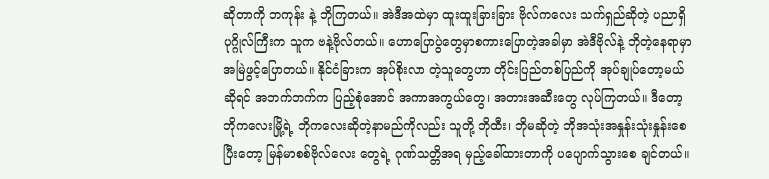ဆိုတာကို ဘကုန်း နဲ့ ဘိုကြတယ်။ အဲဒီအထဲမှာ ထူးထူးခြားခြား ဗိုလ်ကလေး သက်ရှည်ဆိုတဲ့ ပညာရှိပုဂ္ဂိုလ်ကြီးက သူက ဗနဲ့ဗိုလ်တယ်။ ဟောပြောပွဲတွေမှာစကားပြောတဲ့အခါမှာ အဲဒီဗိုလ်နဲ့ ဘိုတဲ့နေရာမှာ အမြဲဖွင့်ပြောတယ်။ နိုင်ငံခြားက အုပ်စိုးလာ တဲ့သူတွေဟာ တိုင်းပြည်တစ်ပြည်ကို အုပ်ချုပ်တော့မယ် ဆိုရင် အဘက်ဘက်က ပြည့်စုံအောင် အကာအကွယ်တွေ၊ အတားအဆီးတွေ လုပ်ကြတယ်။ ဒီတော့ ဘိုကလေးမြို့ရဲ့ ဘိုကလေးဆိုတဲ့နာမည်ကိုလည်း သူတို့ ဘိုထီး၊ ဘိုမဆိုတဲ့ ဘိုအသုံးအနှုန်းသုံးနှုန်းစေပြီးတော့ မြန်မာစစ်ဗိုလ်လေး တွေရဲ့ ဂုဏ်သတ္တိအရ မှည့်ခေါ်ထားတာကို ပပျောက်သွားစေ ချင်တယ်။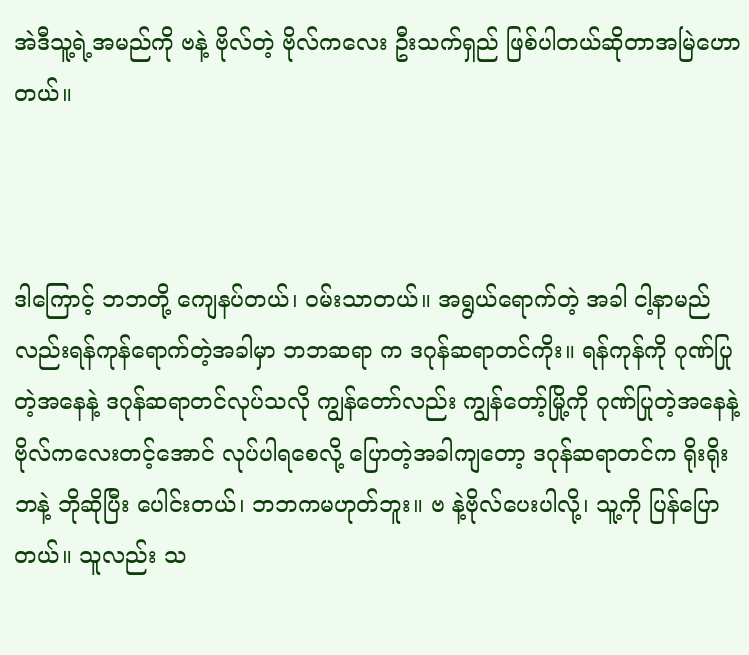အဲဒီသူ့ရဲ့အမည်ကို ဗနဲ့ ဗိုလ်တဲ့ ဗိုလ်ကလေး ဦးသက်ရှည် ဖြစ်ပါတယ်ဆိုတာအမြဲဟောတယ်။



ဒါကြောင့် ဘဘတို့ ကျေနပ်တယ်၊ ဝမ်းသာတယ်။ အရွယ်ရောက်တဲ့ အခါ ငါ့နာမည်လည်းရန်ကုန်ရောက်တဲ့အခါမှာ ဘဘဆရာ က ဒဂုန်ဆရာတင်ကိုး။ ရန်ကုန်ကို ဂုဏ်ပြုတဲ့အနေနဲ့ ဒဂုန်ဆရာတင်လုပ်သလို ကျွန်တော်လည်း ကျွန်တော့်မြို့ကို ဂုဏ်ပြုတဲ့အနေနဲ့ ဗိုလ်ကလေးတင့်အောင် လုပ်ပါရစေလို့ ပြောတဲ့အခါကျတော့ ဒဂုန်ဆရာတင်က ရိုးရိုး ဘနဲ့ ဘိုဆိုပြီး ပေါင်းတယ်၊ ဘဘကမဟုတ်ဘူး။ ဗ နဲ့ဗိုလ်ပေးပါလို့၊ သူ့ကို ပြန်ပြောတယ်။ သူလည်း သ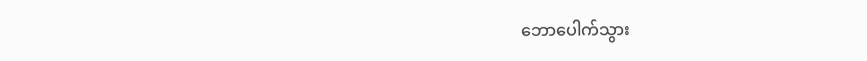ဘောပေါက်သွား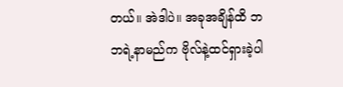တယ်။ အဲဒါပဲ။ အခုအချိန်ထိ ဘဘရဲ့နာမည်က ဗိုလ်နဲ့ထင်ရှားခဲ့ပါ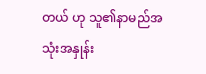တယ် ဟု သူ၏နာမည်အသုံးအနှုန်း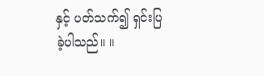နှင့် ပတ်သက်၍ ရှင်းပြ ခဲ့ပါသည်။ ။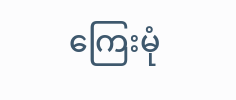ကြေးမုံ